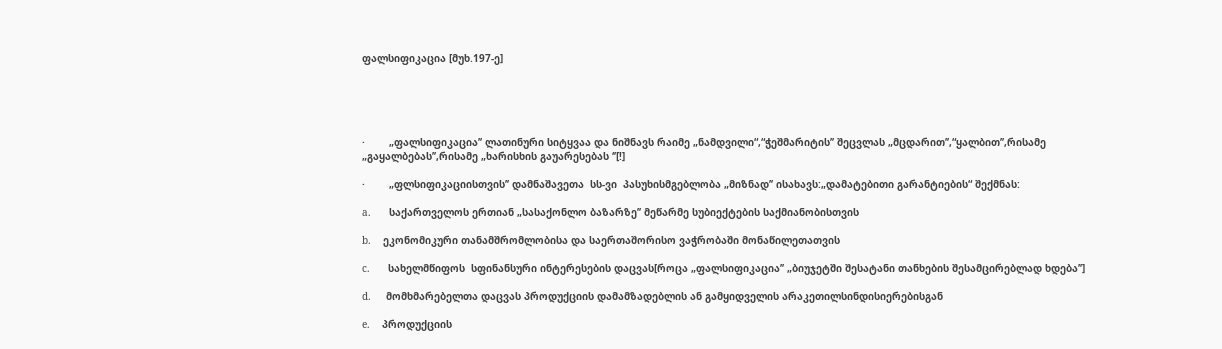ფალსიფიკაცია [მუხ.197-ე]





·        „ფალსიფიკაცია’’ ლათინური სიტყვაა და ნიშნავს რაიმე „ნამდვილი“,“ჭეშმარიტის’’ შეცვლას „მცდარით’’,“ყალბით’’,რისამე „გაყალბებას’’,რისამე „ხარისხის გაუარესებას ‘’[!]

·        „ფლსიფიკაციისთვის’’ დამნაშავეთა  სს-ვი  პასუხისმგებლობა „მიზნად’’ ისახავს:„დამატებითი გარანტიების“ შექმნას:

a.      საქართველოს ერთიან „სასაქონლო ბაზარზე’’ მეწარმე სუბიექტების საქმიანობისთვის

b.    ეკონომიკური თანამშრომლობისა და საერთაშორისო ვაჭრობაში მონაწილეთათვის

c.      სახელმწიფოს  სფინანსური ინტერესების დაცვას[როცა „ფალსიფიკაცია’’ „ბიუჯეტში შესატანი თანხების შესამცირებლად ხდება’’]

d.     მომხმარებელთა დაცვას პროდუქციის დამამზადებლის ან გამყიდველის არაკეთილსინდისიერებისგან

e.    პროდუქციის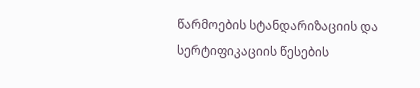წარმოების სტანდარიზაციის და სერტიფიკაციის წესების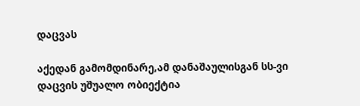დაცვას

აქედან გამომდინარე,ამ დანაშაულისგან სს-ვი დაცვის უშუალო ობიექტია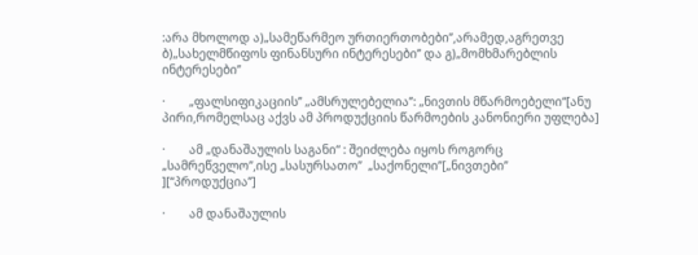:არა მხოლოდ ა)„სამეწარმეო ურთიერთობები’’,არამედ,აგრეთვე ბ)„სახელმწიფოს ფინანსური ინტერესები’’ და გ)„მომხმარებლის ინტერესები’’

·        „ფალსიფიკაციის’’ „ამსრულებელია’’: „ნივთის მწარმოებელი“[ანუ პირი,რომელსაც აქვს ამ პროდუქციის წარმოების კანონიერი უფლება]

·        ამ „დანაშაულის საგანი“ : შეიძლება იყოს როგორც „სამრეწველო’’,ისე „სასურსათო’’  „საქონელი’’[„ნივთები’’ ][“პროდუქცია’’]

·        ამ დანაშაულის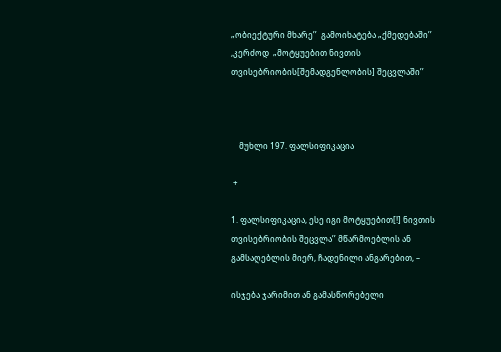„ობიექტური მხარე’’  გამოიხატება „ქმედებაში’’ ,კერძოდ  „მოტყუებით ნივთის თვისებრიობის[შემადგენლობის] შეცვლაში’’



    მუხლი 197. ფალსიფიკაცია

 +

1. ფალსიფიკაცია, ესე იგი მოტყუებით[!] ნივთის თვისებრიობის შეცვლა’’ მწარმოებლის ან გამსაღებლის მიერ, ჩადენილი ანგარებით, –

ისჯება ჯარიმით ან გამასწორებელი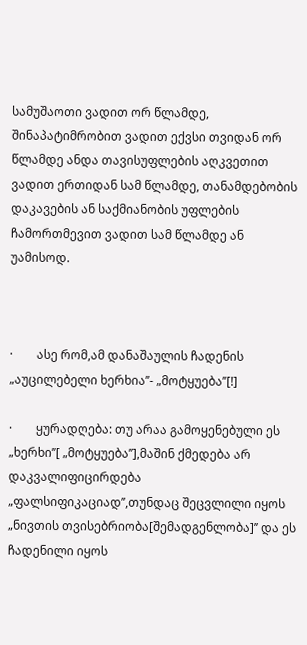სამუშაოთი ვადით ორ წლამდე, შინაპატიმრობით ვადით ექვსი თვიდან ორ წლამდე ანდა თავისუფლების აღკვეთით ვადით ერთიდან სამ წლამდე, თანამდებობის დაკავების ან საქმიანობის უფლების ჩამორთმევით ვადით სამ წლამდე ან უამისოდ.



·        ასე რომ,ამ დანაშაულის ჩადენის „აუცილებელი ხერხია’’- „მოტყუება’’[!]

·        ყურადღება: თუ არაა გამოყენებული ეს „ხერხი’’[ „მოტყუება’’],მაშინ ქმედება არ დაკვალიფიცირდება „ფალსიფიკაციად’’,თუნდაც შეცვლილი იყოს „ნივთის თვისებრიობა[შემადგენლობა]’’ და ეს ჩადენილი იყოს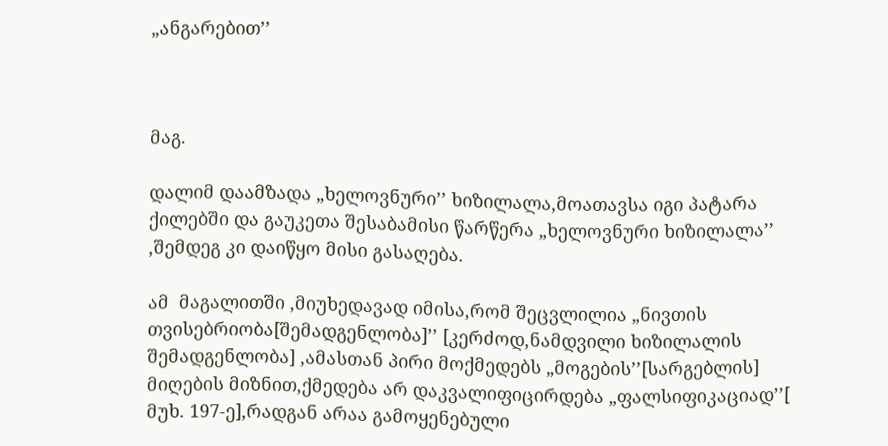„ანგარებით’’



მაგ.

დალიმ დაამზადა „ხელოვნური’’ ხიზილალა,მოათავსა იგი პატარა ქილებში და გაუკეთა შესაბამისი წარწერა „ხელოვნური ხიზილალა’’ ,შემდეგ კი დაიწყო მისი გასაღება.

ამ  მაგალითში ,მიუხედავად იმისა,რომ შეცვლილია „ნივთის თვისებრიობა[შემადგენლობა]’’ [კერძოდ,ნამდვილი ხიზილალის შემადგენლობა] ,ამასთან პირი მოქმედებს „მოგების’’[სარგებლის] მიღების მიზნით,ქმედება არ დაკვალიფიცირდება „ფალსიფიკაციად’’[ მუხ. 197-ე],რადგან არაა გამოყენებული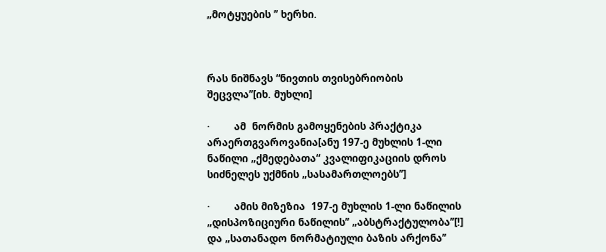„მოტყუების ’’ ხერხი.



რას ნიშნავს “ნივთის თვისებრიობის შეცვლა’’[იხ. მუხლი]

·        ამ  ნორმის გამოყენების პრაქტიკა არაერთგვაროვანია[ანუ 197-ე მუხლის 1-ლი ნაწილი „ქმედებათა“ კვალიფიკაციის დროს სიძნელეს უქმნის „სასამართლოებს’’]

·        ამის მიზეზია  197-ე მუხლის 1-ლი ნაწილის „დისპოზიციური ნაწილის’’ „აბსტრაქტულობა’’[!] და „სათანადო ნორმატიული ბაზის არქონა’’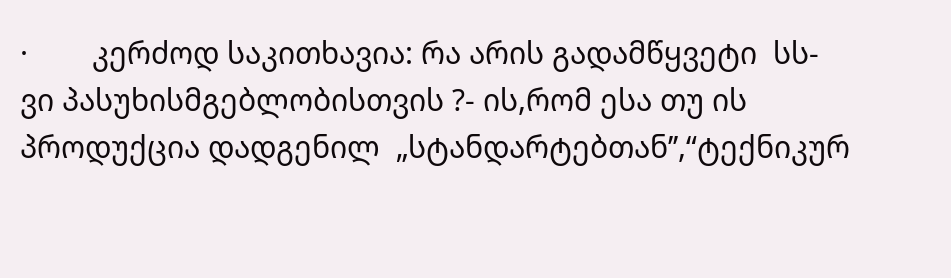·        კერძოდ საკითხავია: რა არის გადამწყვეტი  სს-ვი პასუხისმგებლობისთვის ?- ის,რომ ესა თუ ის პროდუქცია დადგენილ  „სტანდარტებთან’’,“ტექნიკურ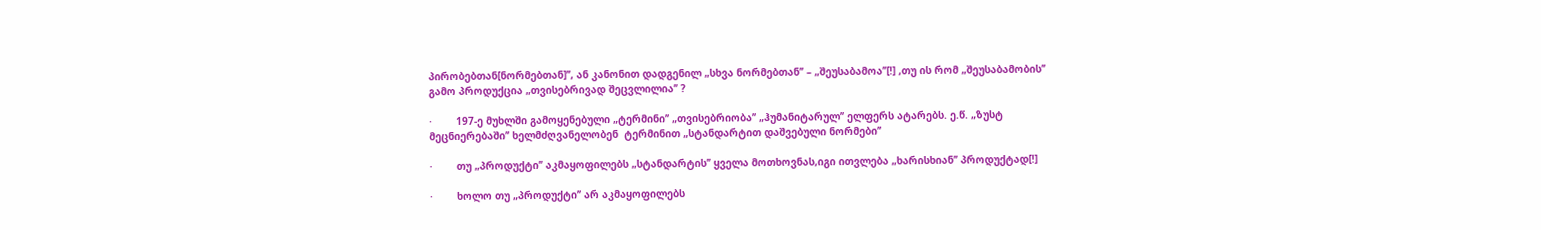პირობებთან[ნორმებთან]’’, ან კანონით დადგენილ „სხვა ნორმებთან’’ – „შეუსაბამოა’’[!] ,თუ ის რომ „შეუსაბამობის’’ გამო პროდუქცია „თვისებრივად შეცვლილია’’ ?

·        197-ე მუხლში გამოყენებული „ტერმინი’’ „თვისებრიობა’’ „ჰუმანიტარულ’’ ელფერს ატარებს. ე.წ. „ზუსტ მეცნიერებაში’’ ხელმძღვანელობენ  ტერმინით „სტანდარტით დაშვებული ნორმები’’

·        თუ „პროდუქტი’’ აკმაყოფილებს „სტანდარტის’’ ყველა მოთხოვნას,იგი ითვლება „ხარისხიან’’ პროდუქტად[!]

·        ხოლო თუ „პროდუქტი’’ არ აკმაყოფილებს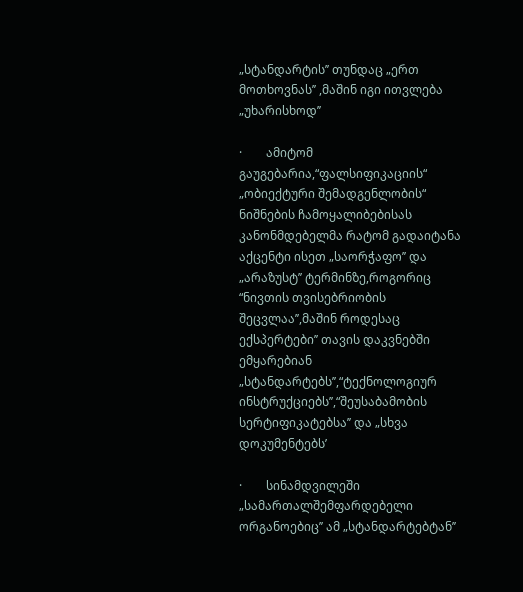„სტანდარტის’’ თუნდაც „ერთ მოთხოვნას’’ ,მაშინ იგი ითვლება „უხარისხოდ’’

·        ამიტომ გაუგებარია,“ფალსიფიკაციის“ „ობიექტური შემადგენლობის“ ნიშნების ჩამოყალიბებისას კანონმდებელმა რატომ გადაიტანა აქცენტი ისეთ „საორჭაფო’’ და „არაზუსტ’’ ტერმინზე,როგორიც “ნივთის თვისებრიობის შეცვლაა’’,მაშინ როდესაც ექსპერტები’’ თავის დაკვნებში ემყარებიან „სტანდარტებს’’,“ტექნოლოგიურ ინსტრუქციებს’’,“შეუსაბამობის სერტიფიკატებსა’’ და „სხვა დოკუმენტებს’

·        სინამდვილეში „სამართალშემფარდებელი ორგანოებიც’’ ამ „სტანდარტებტან’’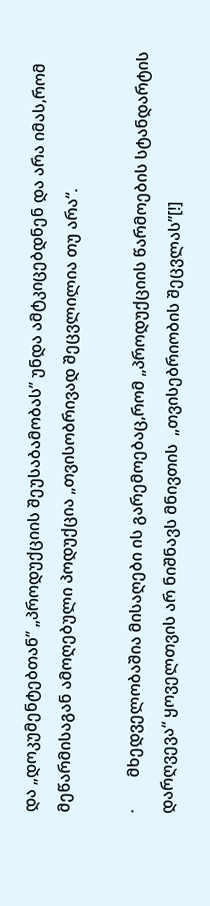და „დოკუმენტებთან’’ „პროდუქციის შეუსაბამობას’’ უნდა ამტკიცებდნენ და არა იმას,რომ მეწარმისაგან ამოღებული პოდუქცია „თვისობრივად შეცვლილია თუ არა“.

·        მხედველობაშია მისაღები ის გარემოებაც,რომ „პროდუქციის წარმოების სტანდარტის დარღვევა“ ყოველთვის არ ნიშნავს მნივთის  „თვისებრიობის შეცვლას’’[!]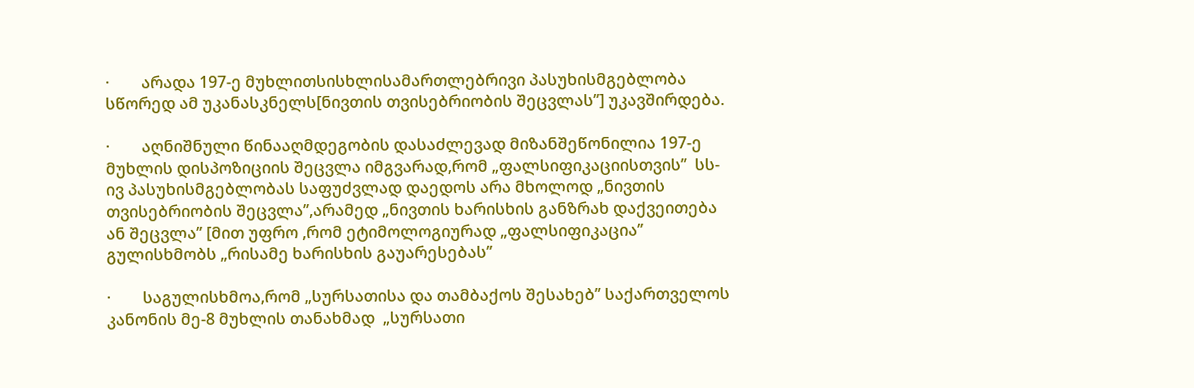·        არადა 197-ე მუხლითსისხლისამართლებრივი პასუხისმგებლობა სწორედ ამ უკანასკნელს[ნივთის თვისებრიობის შეცვლას’’] უკავშირდება.

·        აღნიშნული წინააღმდეგობის დასაძლევად მიზანშეწონილია 197-ე მუხლის დისპოზიციის შეცვლა იმგვარად,რომ „ფალსიფიკაციისთვის’’  სს-ივ პასუხისმგებლობას საფუძვლად დაედოს არა მხოლოდ „ნივთის თვისებრიობის შეცვლა’’,არამედ „ნივთის ხარისხის განზრახ დაქვეითება  ან შეცვლა’’ [მით უფრო ,რომ ეტიმოლოგიურად „ფალსიფიკაცია’’ გულისხმობს „რისამე ხარისხის გაუარესებას’’

·        საგულისხმოა,რომ „სურსათისა და თამბაქოს შესახებ’’ საქართველოს კანონის მე-8 მუხლის თანახმად  „სურსათი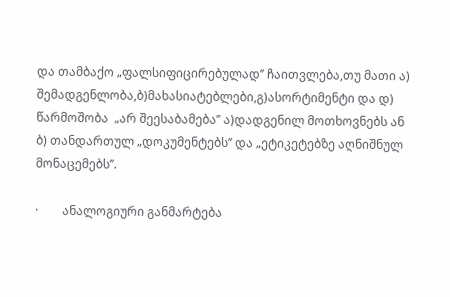და თამბაქო „ფალსიფიცირებულად’’ ჩაითვლება,თუ მათი ა) შემადგენლობა,ბ)მახასიატებლები,გ)ასორტიმენტი და დ) წარმოშობა  „არ შეესაბამება’’ ა)დადგენილ მოთხოვნებს ან ბ) თანდართულ „დოკუმენტებს’’ და „ეტიკეტებზე აღნიშნულ მონაცემებს’’.

·        ანალოგიური განმარტება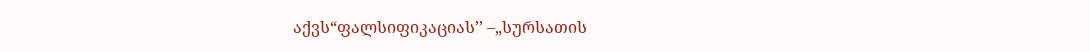აქვს“ფალსიფიკაციას’’ –„სურსათის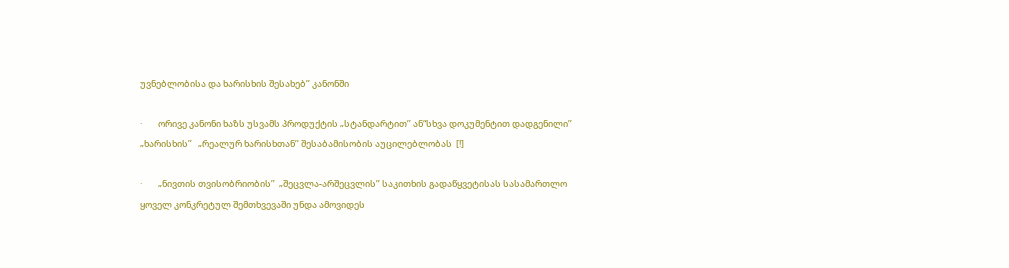უვნებლობისა და ხარისხის შესახებ’’ კანონში

·        ორივე კანონი ხაზს უსვამს პროდუქტის „სტანდარტით’’ ან“სხვა დოკუმენტით დადგენილი’’  „ხარისხის’’   „რეალურ ხარისხთან’’ შესაბამისობის აუცილებლობას  [!]

·        „ნივთის თვისობრიობის’’  „შეცვლა-არშეცვლის’’ საკითხის გადაწყვეტისას სასამართლო ყოველ კონკრეტულ შემთხვევაში უნდა ამოვიდეს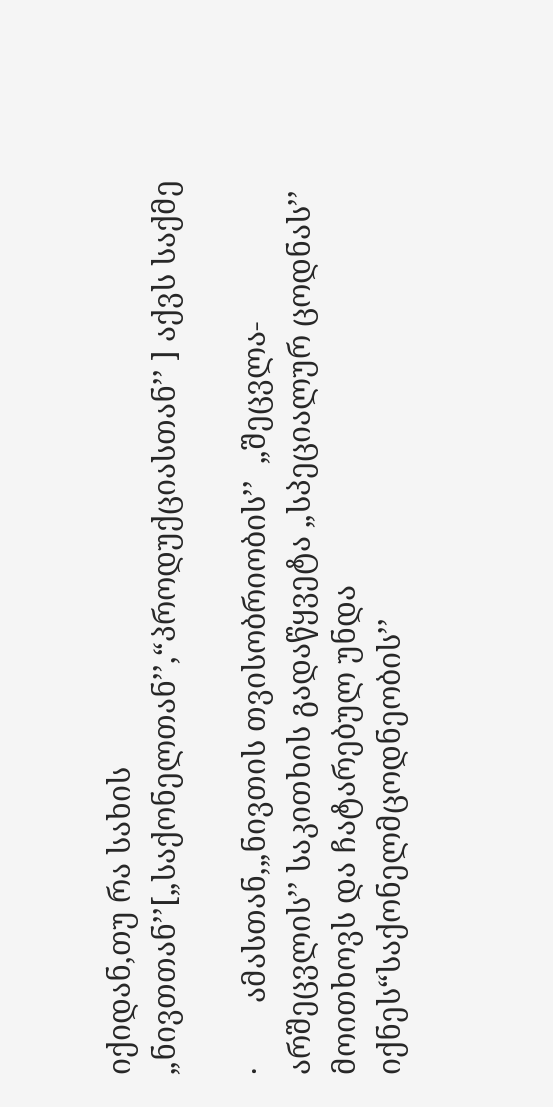იქიდან,თუ რა სახის „ნივთთან’’[„საქონელთან’’,“პროდუქციასთან’’ ] აქვს საქმე

·        ამასთან,„ნივთის თვისობრიობის’’  „შეცვლა-არშეცვლის’’ საკითხის გადაწყვეტა „სპეციალურ ცოდნას’’ მოითხოვს და ჩატარებულ უნდა იქნეს“საქონელმცოდნეობის’’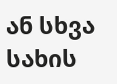ან სხვა სახის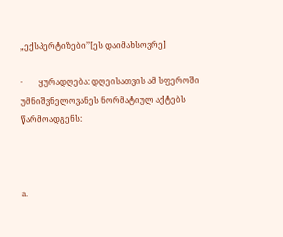„ექსპერტიზები’’[ეს დაიმახსოვრე]

·        ყურადღება: დღეისათვის ამ სფეროში უმნიშვნელოვანეს ნორმატიულ აქტებს წარმოადგენს:



a.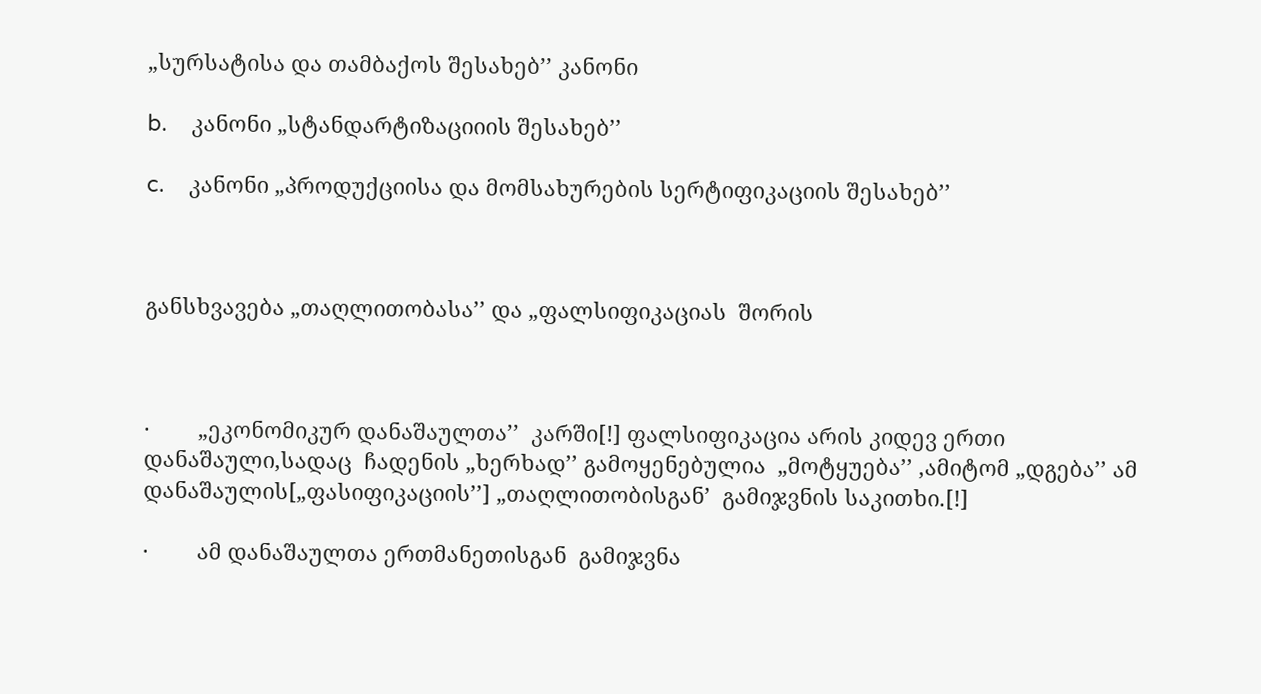„სურსატისა და თამბაქოს შესახებ’’ კანონი

b.    კანონი „სტანდარტიზაციიის შესახებ’’

c.    კანონი „პროდუქციისა და მომსახურების სერტიფიკაციის შესახებ’’



განსხვავება „თაღლითობასა’’ და „ფალსიფიკაციას  შორის



·        „ეკონომიკურ დანაშაულთა’’  კარში[!] ფალსიფიკაცია არის კიდევ ერთი დანაშაული,სადაც  ჩადენის „ხერხად’’ გამოყენებულია  „მოტყუება’’ ,ამიტომ „დგება’’ ამ დანაშაულის[„ფასიფიკაციის’’] „თაღლითობისგან’  გამიჯვნის საკითხი.[!]

·        ამ დანაშაულთა ერთმანეთისგან  გამიჯვნა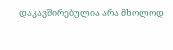დაკავშირებულია არა მხოლოდ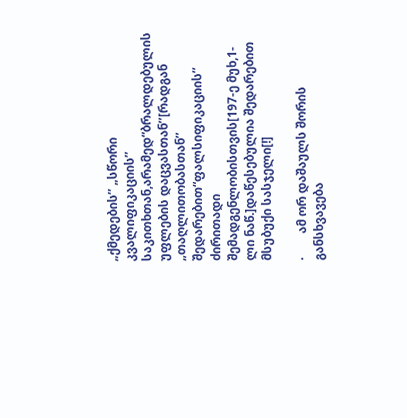„ქმედების’’ „სწორი კვალიფიკაციის’’ საკითხთან,არამედ“ბრალდებულის უფლების დაცვასთან’’[რადგან „თაღლითობასთან’’ შედარებით“ფალსიფიკაციის’’ ძირითადი შემადგენლობისთვის[197-ე მუხ,1-ლი ნაწ.]დაწესებულია შედარებით მსუბუქი სასჯელი[!]

·        ამ ორ დაშაულს შორის  განსხვავება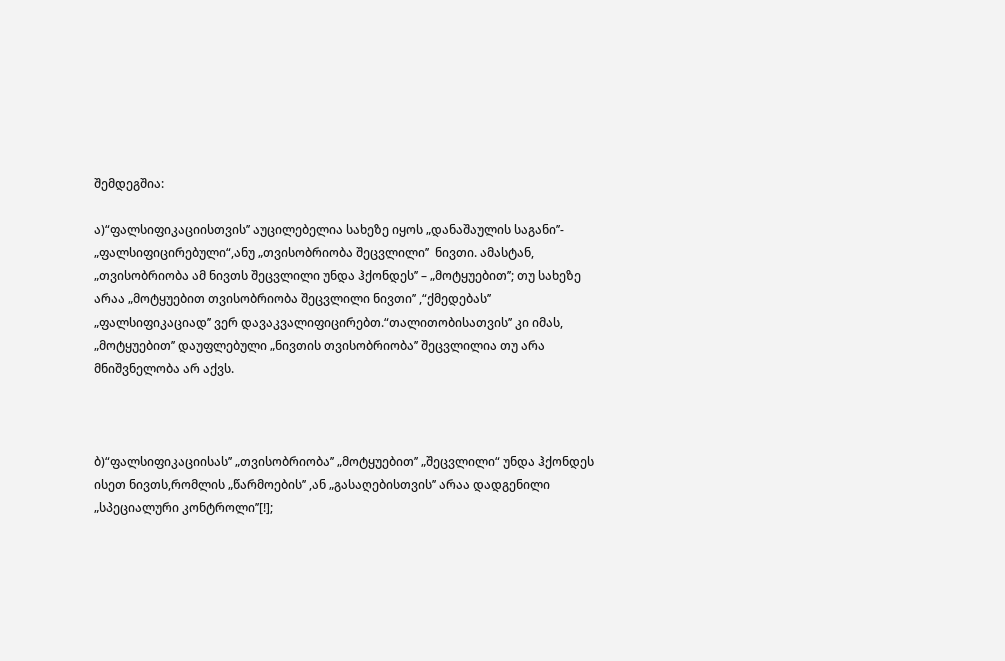შემდეგშია:

ა)“ფალსიფიკაციისთვის’’ აუცილებელია სახეზე იყოს „დანაშაულის საგანი’’- „ფალსიფიცირებული“,ანუ „თვისობრიობა შეცვლილი’’  ნივთი. ამასტან, „თვისობრიობა ამ ნივთს შეცვლილი უნდა ჰქონდეს’’ – „მოტყუებით’’; თუ სახეზე არაა „მოტყუებით თვისობრიობა შეცვლილი ნივთი’’ ,“ქმედებას’’ „ფალსიფიკაციად’’ ვერ დავაკვალიფიცირებთ.“თალითობისათვის’’ კი იმას,  „მოტყუებით’’ დაუფლებული „ნივთის თვისობრიობა’’ შეცვლილია თუ არა  მნიშვნელობა არ აქვს.



ბ)“ფალსიფიკაციისას’’ „თვისობრიობა’’ „მოტყუებით’’ „შეცვლილი“ უნდა ჰქონდეს ისეთ ნივთს,რომლის „წარმოების’’ ,ან „გასაღებისთვის’’ არაა დადგენილი „სპეციალური კონტროლი’’[!];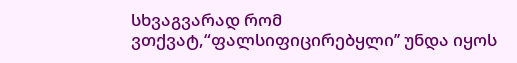სხვაგვარად რომ ვთქვატ,“ფალსიფიცირებყლი’’ უნდა იყოს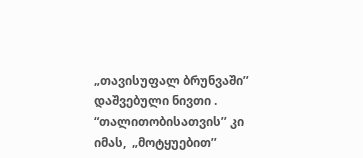„თავისუფალ ბრუნვაში’’ დაშვებული ნივთი . “თალითობისათვის’’ კი იმას,  „მოტყუებით’’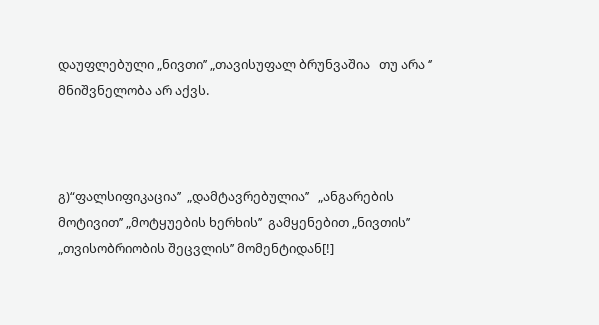დაუფლებული „ნივთი’’ „თავისუფალ ბრუნვაშია   თუ არა ‘’  მნიშვნელობა არ აქვს.



გ)“ფალსიფიკაცია’’  „დამტავრებულია’’   „ანგარების მოტივით’’ „მოტყუების ხერხის’’  გამყენებით „ნივთის’’ „თვისობრიობის შეცვლის’’ მომენტიდან[!]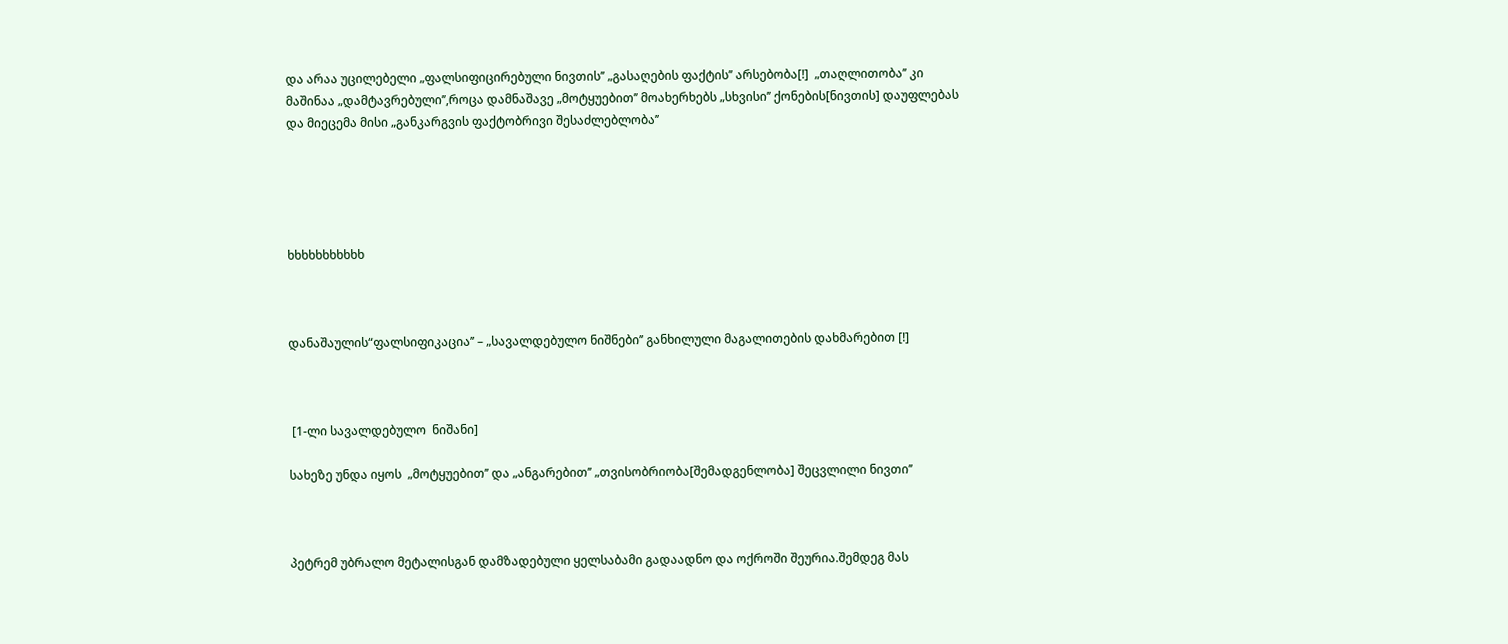და არაა უცილებელი „ფალსიფიცირებული ნივთის’’ „გასაღების ფაქტის’’ არსებობა[!]  „თაღლითობა’’ კი მაშინაა „დამტავრებული’’,როცა დამნაშავე „მოტყუებით’’ მოახერხებს „სხვისი’’ ქონების[ნივთის] დაუფლებას და მიეცემა მისი „განკარგვის ფაქტობრივი შესაძლებლობა’’





ხხხხხხხხხხხ



დანაშაულის“ფალსიფიკაცია’’ – „სავალდებულო ნიშნები’’ განხილული მაგალითების დახმარებით [!]



 [1-ლი სავალდებულო  ნიშანი]

სახეზე უნდა იყოს  „მოტყუებით’’ და „ანგარებით’’ „თვისობრიობა[შემადგენლობა] შეცვლილი ნივთი’’



პეტრემ უბრალო მეტალისგან დამზადებული ყელსაბამი გადაადნო და ოქროში შეურია.შემდეგ მას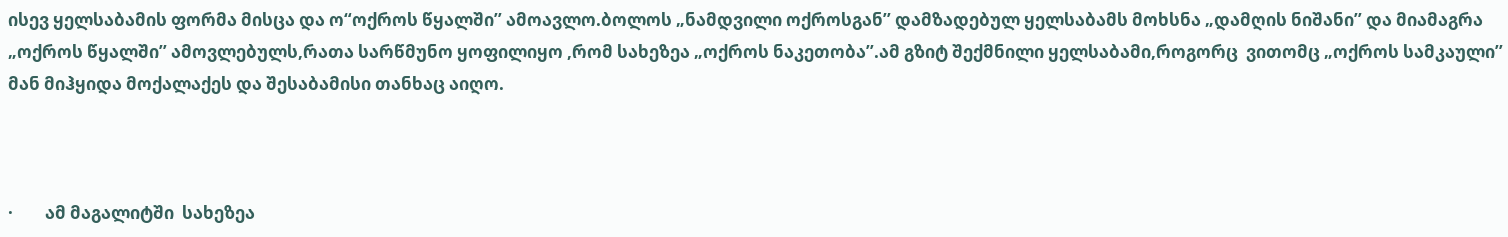ისევ ყელსაბამის ფორმა მისცა და ო“ოქროს წყალში’’ ამოავლო.ბოლოს „ნამდვილი ოქროსგან’’ დამზადებულ ყელსაბამს მოხსნა „დამღის ნიშანი’’ და მიამაგრა „ოქროს წყალში’’ ამოვლებულს,რათა სარწმუნო ყოფილიყო ,რომ სახეზეა „ოქროს ნაკეთობა’’.ამ გზიტ შექმნილი ყელსაბამი,როგორც  ვითომც „ოქროს სამკაული’’ მან მიჰყიდა მოქალაქეს და შესაბამისი თანხაც აიღო.



·        ამ მაგალიტში  სახეზეა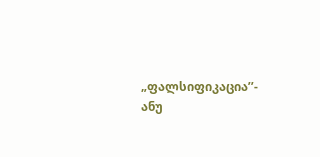„ფალსიფიკაცია’’- ანუ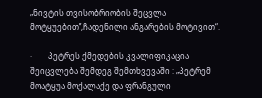„ნივტის თვისობრიობის შეცვლა მოტყუებით’’,ჩადენილი ანგარების მოტივით“.

·        პეტრეს ქმედების კვალიფიკაცია შეიცვლება შემდეგ შემთხვევაში : „პეტრემ მოატყუა მოქალაქე და ფრანგული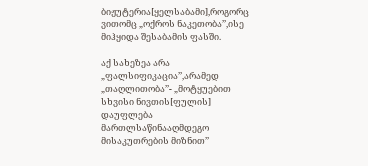ბიჟუტერია[ყელსაბამი],როგორც ვითომც „ოქროს ნაკეთობა’’,ისე მიჰყიდა შესაბამის ფასში.

აქ სახეზეა არა „ფალსიფიკაცია’’,არამედ „თაღლითობა’’- „მოტყუებით სხვისი ნივთის[ფულის] დაუფლება მართლსაწინააღმდეგო მისაკუთრების მიზნით’’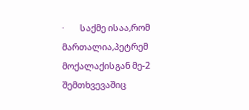·        საქმე ისაა,რომ მართალია,პეტრემ მოქალაქისგან მე-2 შემთხვევაშიც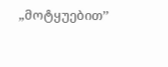„მოტყუებით’’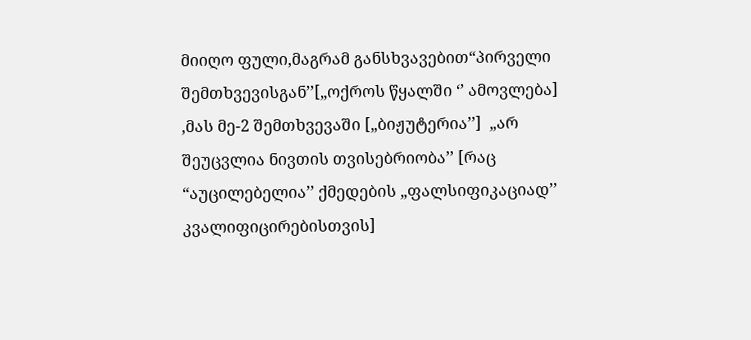მიიღო ფული,მაგრამ განსხვავებით“პირველი შემთხვევისგან’’[„ოქროს წყალში ‘’ ამოვლება] ,მას მე-2 შემთხვევაში [„ბიჟუტერია’’]  „არ შეუცვლია ნივთის თვისებრიობა’’ [რაც “აუცილებელია’’ ქმედების „ფალსიფიკაციად’’ კვალიფიცირებისთვის]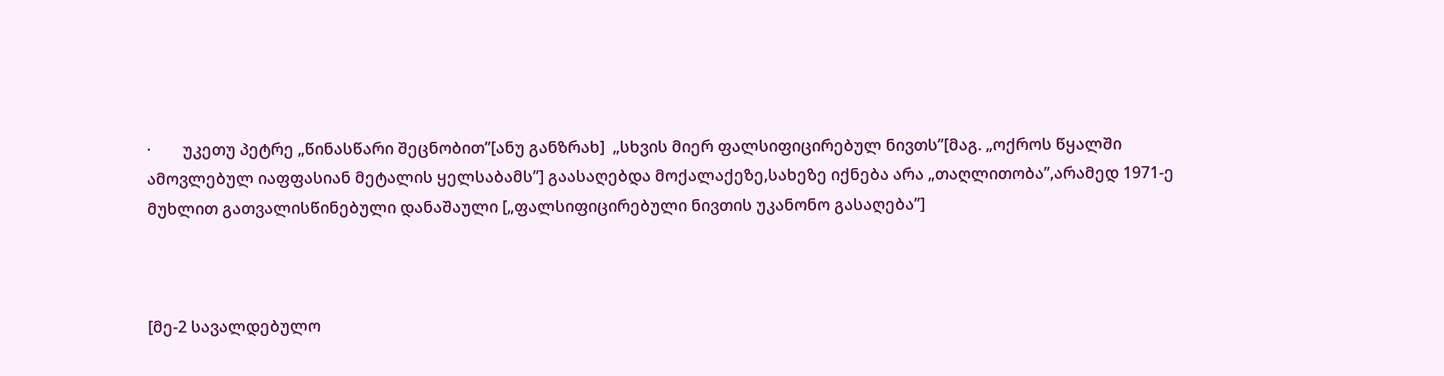·        უკეთუ პეტრე „წინასწარი შეცნობით’’[ანუ განზრახ]  „სხვის მიერ ფალსიფიცირებულ ნივთს’’[მაგ. „ოქროს წყალში ამოვლებულ იაფფასიან მეტალის ყელსაბამს’’] გაასაღებდა მოქალაქეზე,სახეზე იქნება არა „თაღლითობა’’,არამედ 1971-ე მუხლით გათვალისწინებული დანაშაული [„ფალსიფიცირებული ნივთის უკანონო გასაღება’’]



[მე-2 სავალდებულო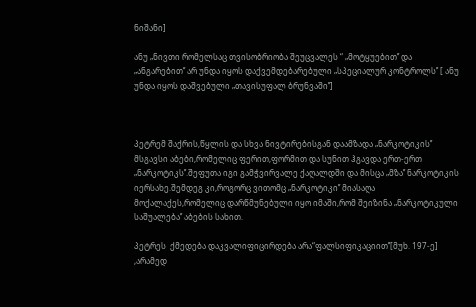ნიშანი]

ანუ „ნივთი რომელსაც თვისობრიობა შეუცვალეს “ „მოტყუებით’’ და „ანგარებით’’ არ უნდა იყოს დაქვემდებარებული „სპეციალურ კონტროლს’’ [ ანუ უნდა იყოს დაშვებული „თავისუფალ ბრუნვაში’’]



პეტრემ შაქრის,წყლის და სხვა ნივტირებისგან დაამზადა „ნარკოტიკის’’ მსგავსი აბები,რომელიც ფერით,ფორმით და სუნით ჰგავდა ერთ-ერთ „ნარკოტიკს’’.შეფუთა იგი გამჭვირვალე ქაღალდში და მისცა „მზა’’ ნარკოტიკის  იერსახე.შემდეგ კი,როგორც ვითომც „ნარკოტიკი’’ მიასაღა მოქალაქეს,რომელიც დარწმუნებული იყო იმაში,რომ შეიზინა „ნარკოტიკული საშუალება’’ აბების სახით.

პეტრეს  ქმედება დაკვალიფიცირდება არა“ფალსიფიკაციით’’[მუხ. 197-ე] ,არამედ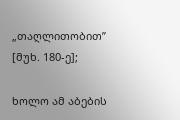„თაღლითობით’’ [მუხ. 180-ე];

ხოლო ამ აბების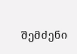შემძენი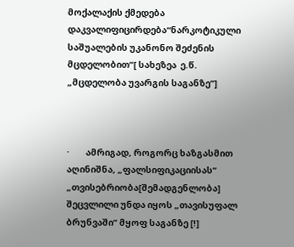მოქალაქის ქმედება დაკვალიფიცირდება“ნარკოტიკული საშუალების უკანონო შეძენის მცდელობით’’[ სახეზეა  ე.წ. „მცდელობა უვარგის საგანზე’’]



·        ამრიგად, როგორც ხაზგასმით აღინიშნა, „ფალსიფიკაციისას’’  „თვისებრიობა[შემადგენლობა] შეცვლილი უნდა იყოს „თავისუფალ ბრუნვაში’’ მყოფ საგანზე [!]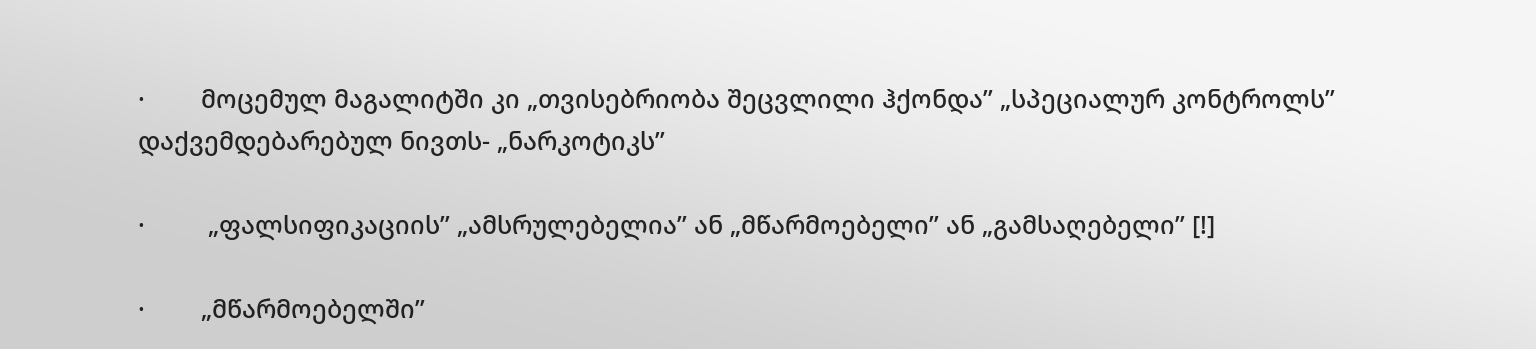·        მოცემულ მაგალიტში კი „თვისებრიობა შეცვლილი ჰქონდა’’ „სპეციალურ კონტროლს’’ დაქვემდებარებულ ნივთს- „ნარკოტიკს’’

·         „ფალსიფიკაციის’’ „ამსრულებელია’’ ან „მწარმოებელი’’ ან „გამსაღებელი’’ [!]

·        „მწარმოებელში’’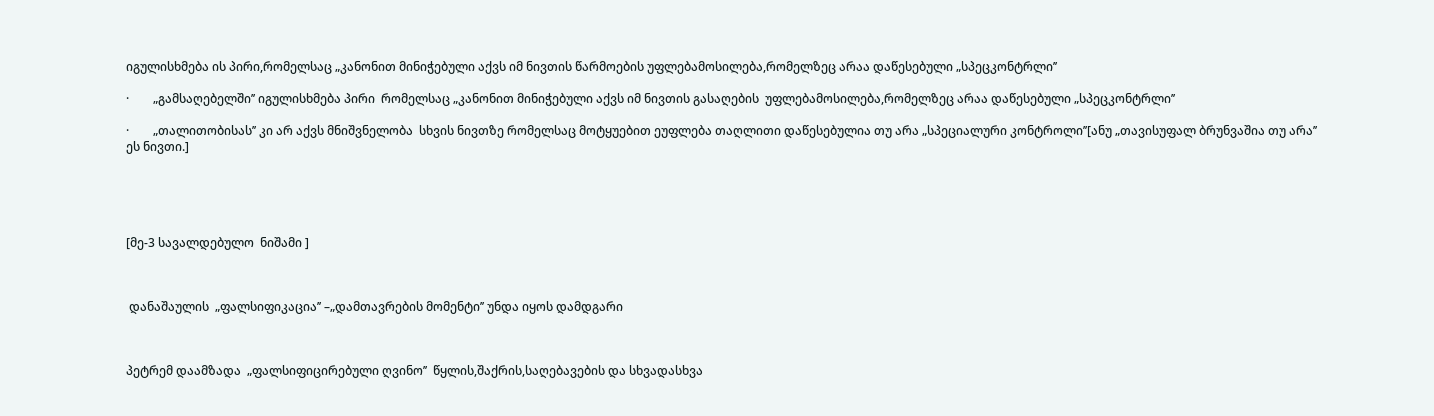იგულისხმება ის პირი,რომელსაც „კანონით მინიჭებული აქვს იმ ნივთის წარმოების უფლებამოსილება,რომელზეც არაა დაწესებული „სპეცკონტრლი’’

·        „გამსაღებელში’’ იგულისხმება პირი  რომელსაც „კანონით მინიჭებული აქვს იმ ნივთის გასაღების  უფლებამოსილება,რომელზეც არაა დაწესებული „სპეცკონტრლი’’

·        „თალითობისას’’ კი არ აქვს მნიშვნელობა  სხვის ნივთზე რომელსაც მოტყუებით ეუფლება თაღლითი დაწესებულია თუ არა „სპეციალური კონტროლი’’[ანუ „თავისუფალ ბრუნვაშია თუ არა’’ ეს ნივთი.]





[მე-3 სავალდებულო  ნიშამი ]



 დანაშაულის  „ფალსიფიკაცია’’ –„დამთავრების მომენტი’’ უნდა იყოს დამდგარი



პეტრემ დაამზადა  „ფალსიფიცირებული ღვინო’’  წყლის,შაქრის,საღებავების და სხვადასხვა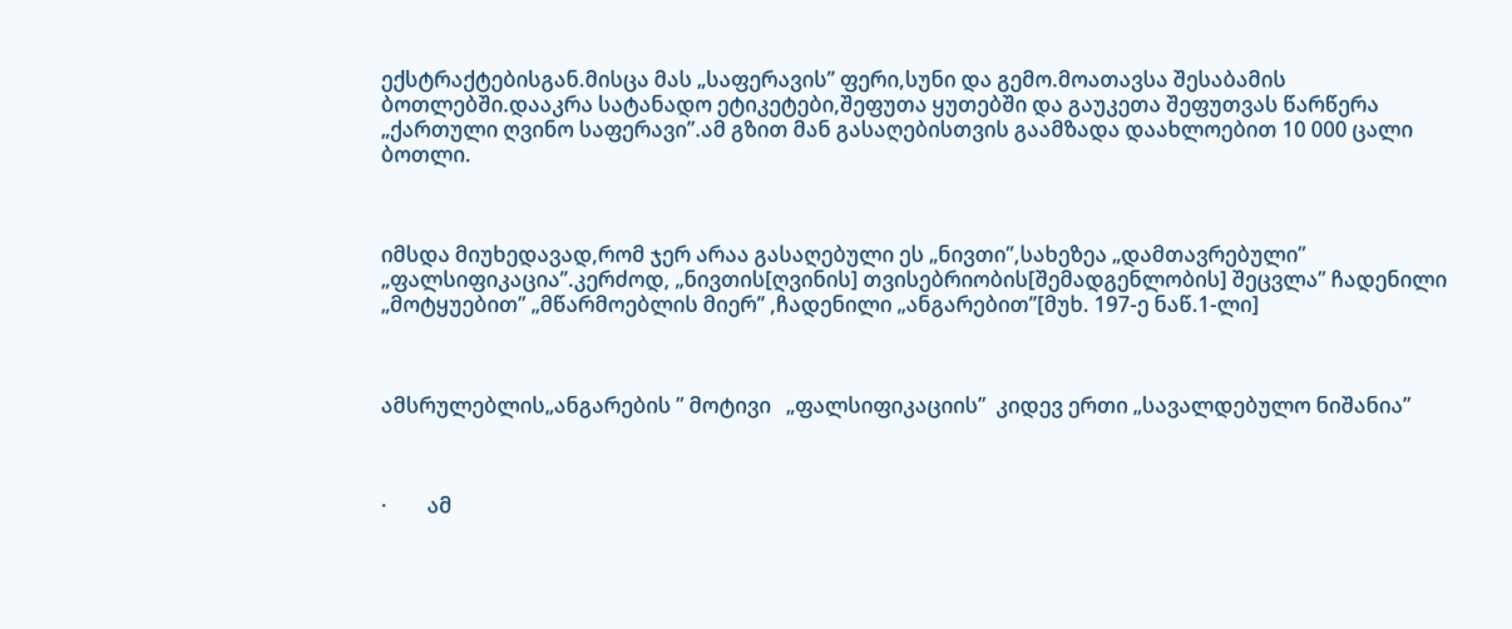ექსტრაქტებისგან.მისცა მას „საფერავის’’ ფერი,სუნი და გემო.მოათავსა შესაბამის ბოთლებში.დააკრა სატანადო ეტიკეტები,შეფუთა ყუთებში და გაუკეთა შეფუთვას წარწერა „ქართული ღვინო საფერავი’’.ამ გზით მან გასაღებისთვის გაამზადა დაახლოებით 10 000 ცალი ბოთლი.



იმსდა მიუხედავად,რომ ჯერ არაა გასაღებული ეს „ნივთი’’,სახეზეა „დამთავრებული’’ „ფალსიფიკაცია’’.კერძოდ, „ნივთის[ღვინის] თვისებრიობის[შემადგენლობის] შეცვლა’’ ჩადენილი „მოტყუებით’’ „მწარმოებლის მიერ’’ ,ჩადენილი „ანგარებით’’[მუხ. 197-ე ნაწ.1-ლი]



ამსრულებლის„ანგარების ’’ მოტივი   „ფალსიფიკაციის’’  კიდევ ერთი „სავალდებულო ნიშანია’’



·        ამ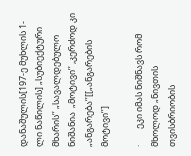დანაშულის[197-ე მუხლის 1-ლი ნაწილის] „სუბიექტური მხარის’’ „სავალდებულო ნიშანია  „მოტივი’’ ,კერძოდ კი „ანგარება’’[[„ანგარების მოტივი’’]

·        ეკი იმას ნიშნავს რომ მხოლოდ „ნივთის თვისბრიობის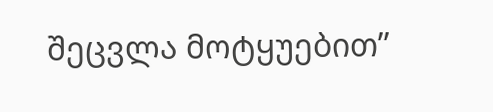შეცვლა მოტყუებით’’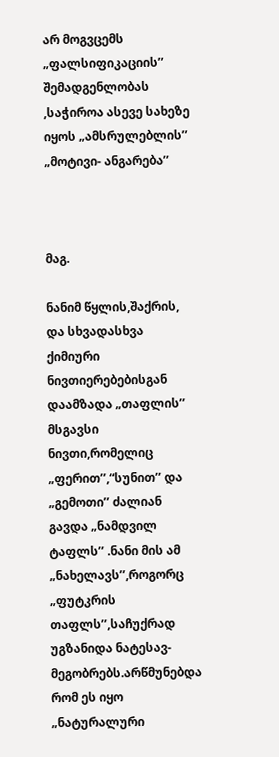არ მოგვცემს „ფალსიფიკაციის’’ შემადგენლობას ,საჭიროა ასევე სახეზე იყოს „ამსრულებლის’’ „მოტივი- ანგარება’’



მაგ.

ნანიმ წყლის,შაქრის, და სხვადასხვა ქიმიური ნივთიერებებისგან დაამზადა „თაფლის’’ მსგავსი ნივთი,რომელიც  „ფერით’’,“სუნით’’ და „გემოთი’’ ძალიან გავდა „ნამდვილ ტაფლს’’ .ნანი მის ამ „ნახელავს’’,როგორც „ფუტკრის თაფლს’’,საჩუქრად უგზანიდა ნატესავ-მეგობრებს.არწმუნებდა რომ ეს იყო „ნატურალური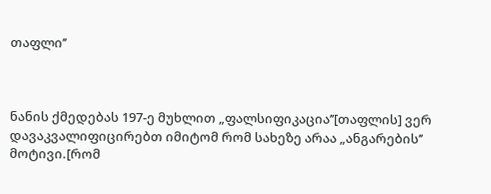თაფლი’’



ნანის ქმედებას 197-ე მუხლით „ფალსიფიკაცია’’[თაფლის] ვერ დავაკვალიფიცირებთ იმიტომ რომ სახეზე არაა „ანგარების’’ მოტივი.[რომ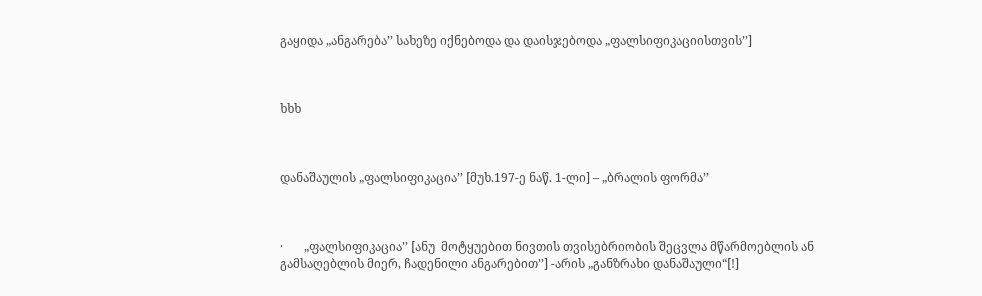გაყიდა „ანგარება’’ სახეზე იქნებოდა და დაისჯებოდა „ფალსიფიკაციისთვის’’]



ხხხ



დანაშაულის „ფალსიფიკაცია’’ [მუხ.197-ე ნაწ. 1-ლი] – „ბრალის ფორმა’’



·       „ფალსიფიკაცია’’ [ანუ  მოტყუებით ნივთის თვისებრიობის შეცვლა მწარმოებლის ან გამსაღებლის მიერ, ჩადენილი ანგარებით’’] -არის „განზრახი დანაშაული“[!]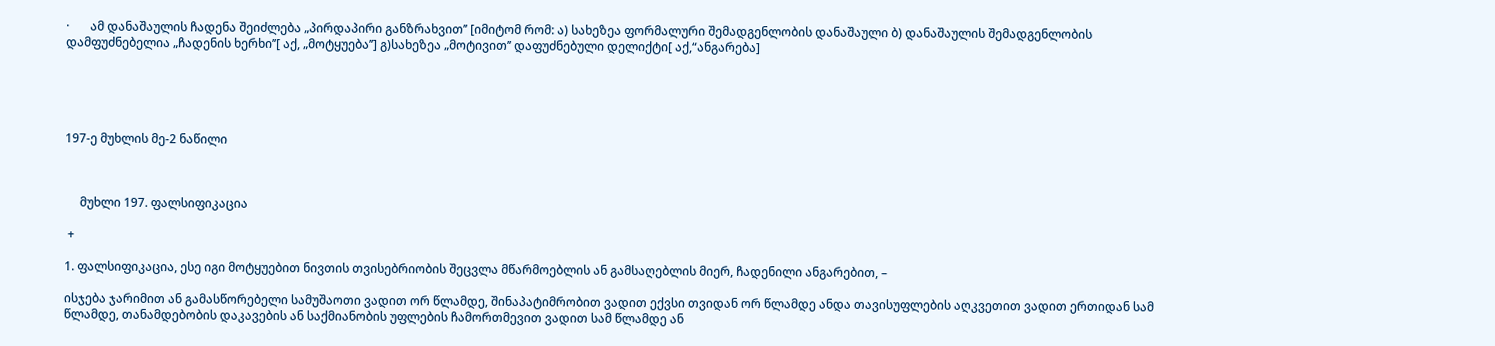·       ამ დანაშაულის ჩადენა შეიძლება „პირდაპირი განზრახვით’’ [იმიტომ რომ: ა) სახეზეა ფორმალური შემადგენლობის დანაშაული ბ) დანაშაულის შემადგენლობის დამფუძნებელია „ჩადენის ხერხი’’[ აქ, „მოტყუება’’] გ)სახეზეა „მოტივით’’ დაფუძნებული დელიქტი[ აქ,“ანგარება]





197-ე მუხლის მე-2 ნაწილი



     მუხლი 197. ფალსიფიკაცია

 +

1. ფალსიფიკაცია, ესე იგი მოტყუებით ნივთის თვისებრიობის შეცვლა მწარმოებლის ან გამსაღებლის მიერ, ჩადენილი ანგარებით, –

ისჯება ჯარიმით ან გამასწორებელი სამუშაოთი ვადით ორ წლამდე, შინაპატიმრობით ვადით ექვსი თვიდან ორ წლამდე ანდა თავისუფლების აღკვეთით ვადით ერთიდან სამ წლამდე, თანამდებობის დაკავების ან საქმიანობის უფლების ჩამორთმევით ვადით სამ წლამდე ან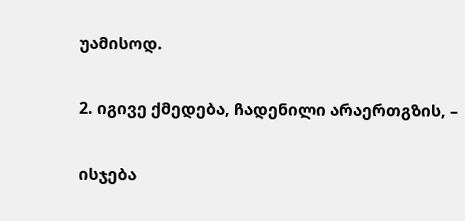უამისოდ.

2. იგივე ქმედება, ჩადენილი არაერთგზის, –

ისჯება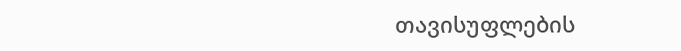თავისუფლების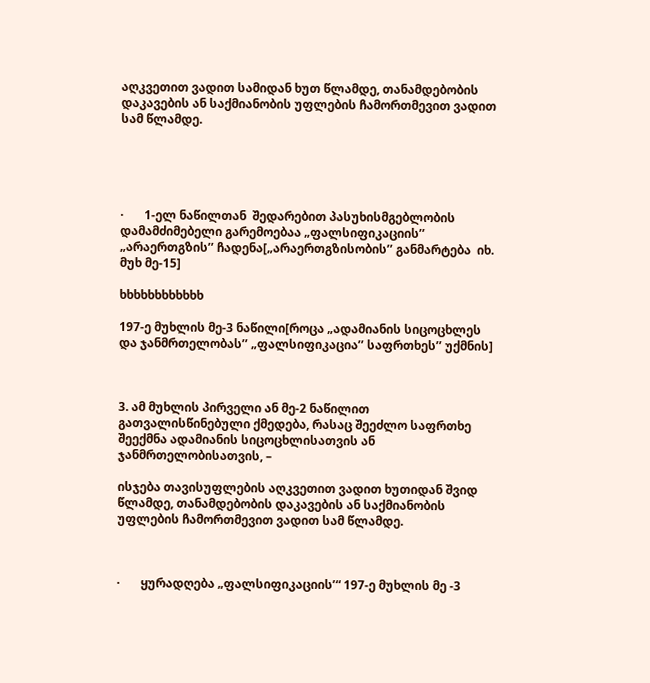აღკვეთით ვადით სამიდან ხუთ წლამდე, თანამდებობის დაკავების ან საქმიანობის უფლების ჩამორთმევით ვადით სამ წლამდე.





·       1-ელ ნაწილთან  შედარებით პასუხისმგებლობის დამამძიმებელი გარემოებაა „ფალსიფიკაციის’’  „არაერთგზის’’ ჩადენა[„არაერთგზისობის’’ განმარტება  იხ. მუხ მე-15]

ხხხხხხხხხხხხ

197-ე მუხლის მე-3 ნაწილი[როცა „ადამიანის სიცოცხლეს და ჯანმრთელობას’’ „ფალსიფიკაცია’’ საფრთხეს’’ უქმნის]



3. ამ მუხლის პირველი ან მე-2 ნაწილით გათვალისწინებული ქმედება, რასაც შეეძლო საფრთხე შეექმნა ადამიანის სიცოცხლისათვის ან ჯანმრთელობისათვის, –

ისჯება თავისუფლების აღკვეთით ვადით ხუთიდან შვიდ წლამდე, თანამდებობის დაკავების ან საქმიანობის უფლების ჩამორთმევით ვადით სამ წლამდე.



·       ყურადღება „ფალსიფიკაციის’“ 197-ე მუხლის მე -3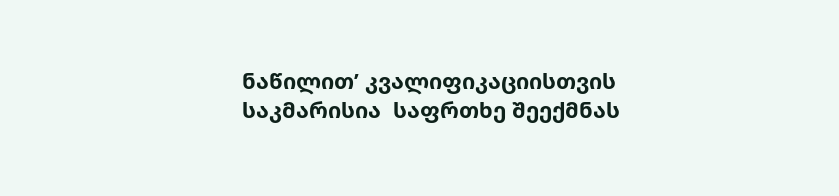ნაწილით’ კვალიფიკაციისთვის საკმარისია  საფრთხე შეექმნას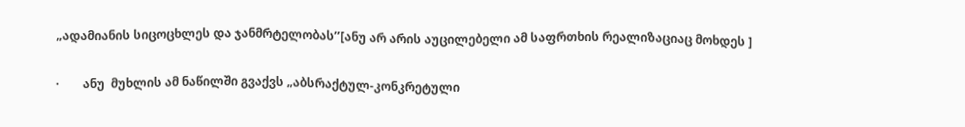„ადამიანის სიცოცხლეს და ჯანმრტელობას’’[ანუ არ არის აუცილებელი ამ საფრთხის რეალიზაციაც მოხდეს ]

·        ანუ  მუხლის ამ ნაწილში გვაქვს „აბსრაქტულ-კონკრეტული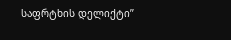საფრტხის დელიქტი’’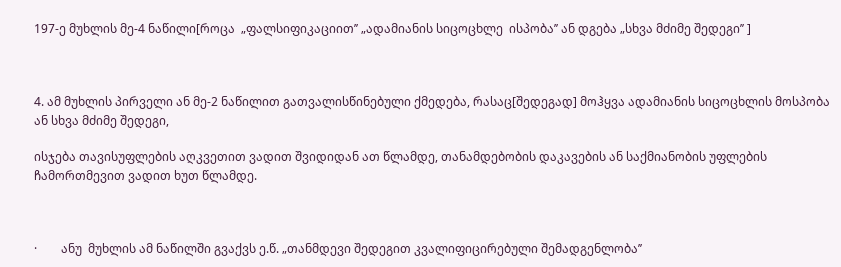197-ე მუხლის მე-4 ნაწილი[როცა  „ფალსიფიკაციით’’ „ადამიანის სიცოცხლე  ისპობა’’ ან დგება „სხვა მძიმე შედეგი’’ ]



4. ამ მუხლის პირველი ან მე-2 ნაწილით გათვალისწინებული ქმედება, რასაც[შედეგად] მოჰყვა ადამიანის სიცოცხლის მოსპობა ან სხვა მძიმე შედეგი,

ისჯება თავისუფლების აღკვეთით ვადით შვიდიდან ათ წლამდე, თანამდებობის დაკავების ან საქმიანობის უფლების ჩამორთმევით ვადით ხუთ წლამდე.



·        ანუ  მუხლის ამ ნაწილში გვაქვს ე.წ. „თანმდევი შედეგით კვალიფიცირებული შემადგენლობა’’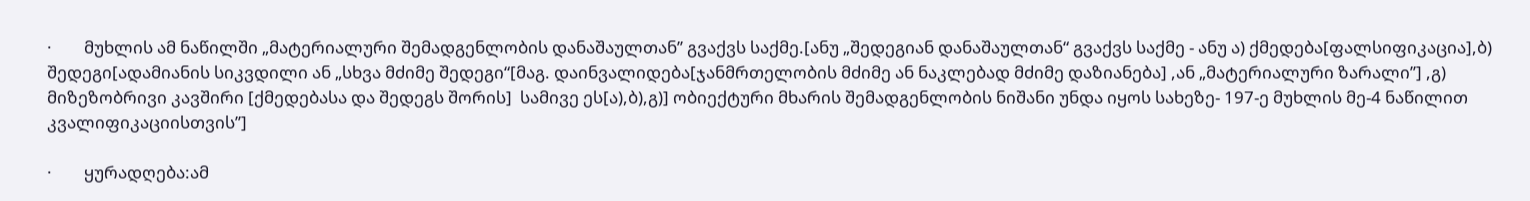·        მუხლის ამ ნაწილში „მატერიალური შემადგენლობის დანაშაულთან’’ გვაქვს საქმე.[ანუ „შედეგიან დანაშაულთან“ გვაქვს საქმე - ანუ ა) ქმედება[ფალსიფიკაცია],ბ) შედეგი[ადამიანის სიკვდილი ან „სხვა მძიმე შედეგი“[მაგ. დაინვალიდება[ჯანმრთელობის მძიმე ან ნაკლებად მძიმე დაზიანება] ,ან „მატერიალური ზარალი’’] ,გ) მიზეზობრივი კავშირი [ქმედებასა და შედეგს შორის]  სამივე ეს[ა),ბ),გ)] ობიექტური მხარის შემადგენლობის ნიშანი უნდა იყოს სახეზე- 197-ე მუხლის მე-4 ნაწილით კვალიფიკაციისთვის’’]

·        ყურადღება:ამ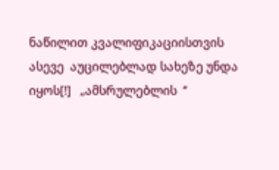ნაწილით კვალიფიკაციისთვის ასევე  აუცილებლად სახეზე უნდა იყოს[!]   „ამსრულებლის  ‘’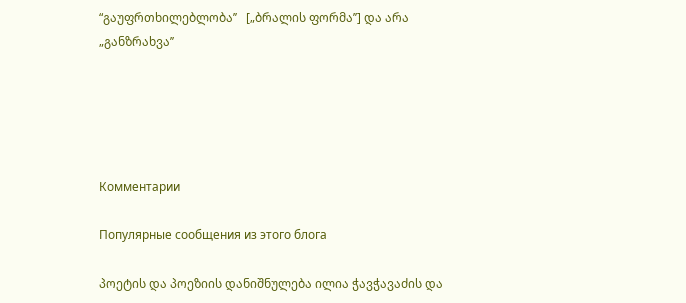“გაუფრთხილებლობა’’   [„ბრალის ფორმა’’] და არა „განზრახვა’’





Комментарии

Популярные сообщения из этого блога

პოეტის და პოეზიის დანიშნულება ილია ჭავჭავაძის და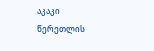აკაკი წერეთლის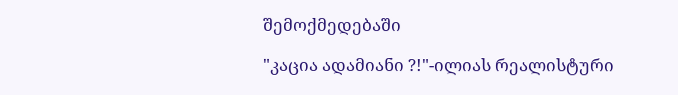შემოქმედებაში

"კაცია ადამიანი ?!"-ილიას რეალისტური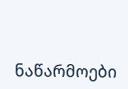ნაწარმოები